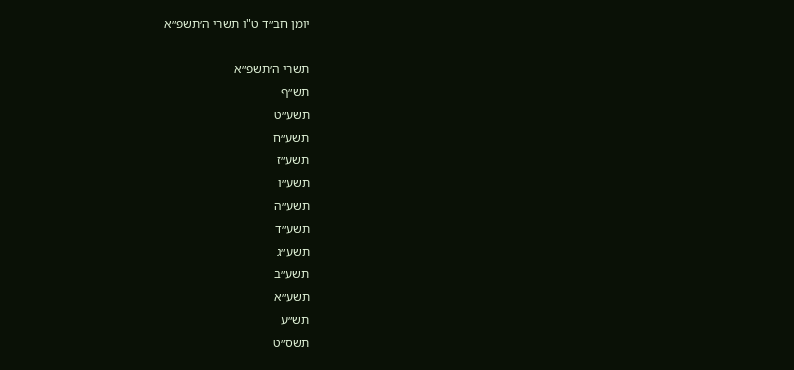יומן חב״ד ט"ו תשרי ה׳תשפ״א

תשרי ה׳תשפ״א
תש״ף
תשע״ט
תשע״ח
תשע״ז
תשע״ו
תשע״ה
תשע״ד
תשע״ג
תשע״ב
תשע״א
תש״ע
תשס״ט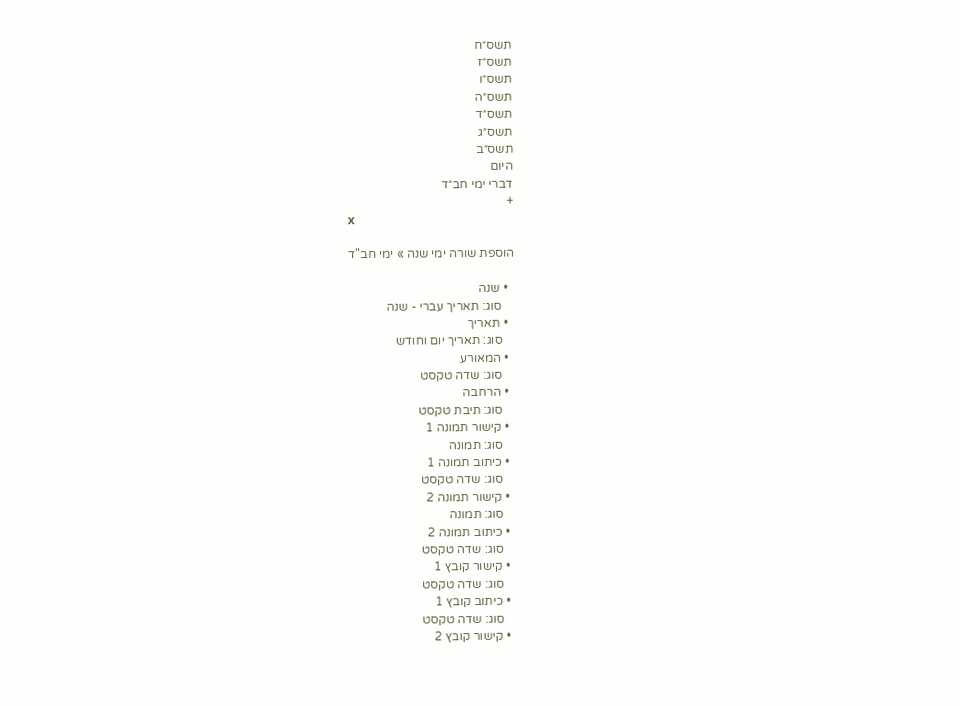תשס״ח
תשס״ז
תשס״ו
תשס״ה
תשס״ד
תשס״ג
תשס״ב
היום
דברי ימי חב״ד
+
x

הוספת שורה ימי שנה » ימי חב"ד

  • שנה
    סוג: תאריך עברי - שנה
  • תאריך
    סוג: תאריך יום וחודש
  • המאורע
    סוג: שדה טקסט
  • הרחבה
    סוג: תיבת טקסט
  • קישור תמונה 1
    סוג: תמונה
  • כיתוב תמונה 1
    סוג: שדה טקסט
  • קישור תמונה 2
    סוג: תמונה
  • כיתוב תמונה 2
    סוג: שדה טקסט
  • קישור קובץ 1
    סוג: שדה טקסט
  • כיתוב קובץ 1
    סוג: שדה טקסט
  • קישור קובץ 2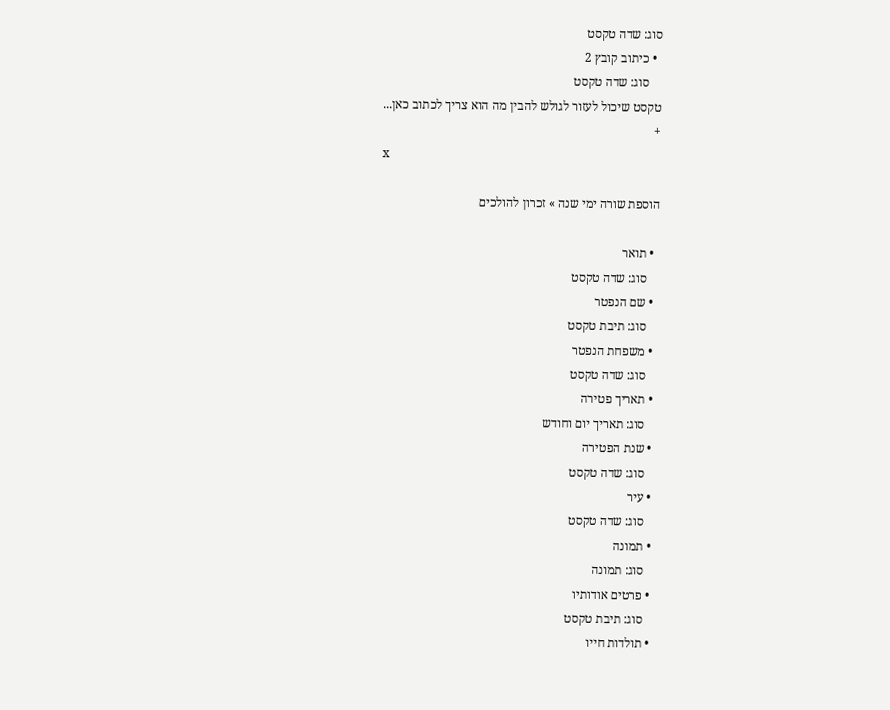סוג: שדה טקסט
  • כיתוב קובץ 2
    סוג: שדה טקסט
טקסט שיכול לעזור לגולש להבין מה הוא צריך לכתוב כאן...
+
x

הוספת שורה ימי שנה » זכרון להולכים

  • תואר
    סוג: שדה טקסט
  • שם הנפטר
    סוג: תיבת טקסט
  • משפחת הנפטר
    סוג: שדה טקסט
  • תאריך פטירה
    סוג: תאריך יום וחודש
  • שנת הפטירה
    סוג: שדה טקסט
  • עיר
    סוג: שדה טקסט
  • תמונה
    סוג: תמונה
  • פרטים אודותיו
    סוג: תיבת טקסט
  • תולדות חייו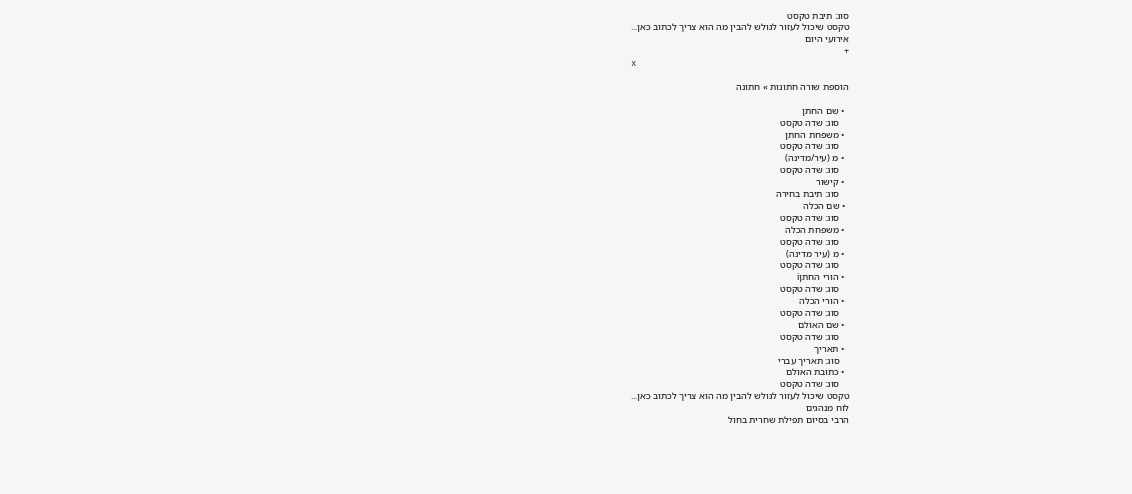סוג: תיבת טקסט
טקסט שיכול לעזור לגולש להבין מה הוא צריך לכתוב כאן...
אירועי היום
+
x

הוספת שורה חתונות » חתונה

  • שם החתן
    סוג: שדה טקסט
  • משפחת החתן
    סוג: שדה טקסט
  • מ (עיר/מדינה)
    סוג: שדה טקסט
  • קישור
    סוג: תיבת בחירה
  • שם הכלה
    סוג: שדה טקסט
  • משפחת הכלה
    סוג: שדה טקסט
  • מ (עיר מדינה)
    סוג: שדה טקסט
  • הורי החתןi
    סוג: שדה טקסט
  • הורי הכלה
    סוג: שדה טקסט
  • שם האולם
    סוג: שדה טקסט
  • תאריך
    סוג: תאריך עברי
  • כתובת האולם
    סוג: שדה טקסט
טקסט שיכול לעזור לגולש להבין מה הוא צריך לכתוב כאן...
לוח מנהגים
הרבי בסיום תפילת שחרית בחול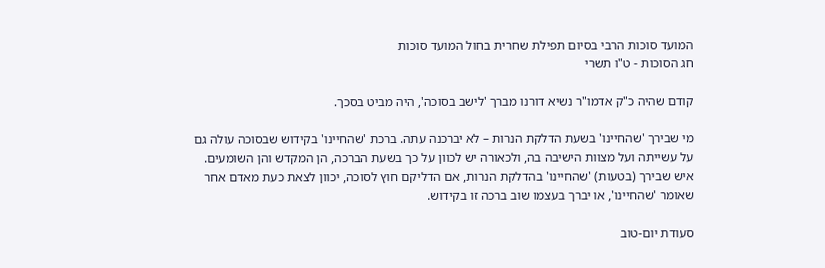המועד סוכות הרבי בסיום תפילת שחרית בחול המועד סוכות
חג הסוכות - ט"ו תשרי

קודם שהיה כ"ק אדמו"ר נשיא דורנו מברך 'לישב בסוכה', היה מביט בסכך.

מי שבירך 'שהחיינו' בשעת הדלקת הנרות – לא יברכנה עתה. ברכת 'שהחיינו' בקידוש שבסוכה עולה גם על עשייתה ועל מצוות הישיבה בה, ולכאורה יש לכוון על כך בשעת הברכה, הן המקדש והן השומעים. איש שבירך (בטעות) 'שהחיינו' בהדלקת הנרות, אם הדליקם חוץ לסוכה, יכוון לצאת כעת מאדם אחר שאומר 'שהחיינו', או יברך בעצמו שוב ברכה זו בקידוש.

סעודת יום-טוב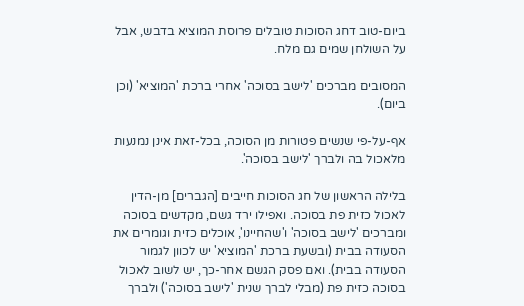ביום-טוב דחג הסוכות טובלים פרוסת המוציא בדבש, אבל על השולחן שמים גם מלח.

המסובים מברכים 'לישב בסוכה' אחרי ברכת 'המוציא' (וכן ביום).

אף-על-פי שנשים פטורות מן הסוכה, בכל-זאת אינן נמנעות מלאכול בה ולברך 'לישב בסוכה'.

בלילה הראשון של חג הסוכות חייבים [הגברים] מן-הדין לאכול כזית פת בסוכה. ואפילו ירד גשם, מקדשים בסוכה ומברכים 'לישב בסוכה' ו'שהחיינו', אוכלים כזית וגומרים את הסעודה בבית (ובשעת ברכת 'המוציא' יש לכוון לגמור הסעודה בבית). ואם פסק הגשם אחר-כך, יש לשוב לאכול בסוכה כזית פת (מבלי לברך שנית 'לישב בסוכה') ולברך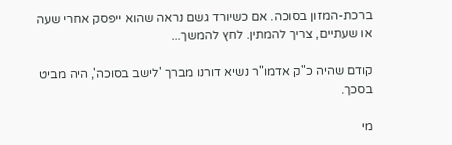ברכת-המזון בסוכה. אם כשיורד גשם נראה שהוא ייפסק אחרי שעה או שעתיים, צריך להמתין. לחץ להמשך...

קודם שהיה כ"ק אדמו"ר נשיא דורנו מברך 'לישב בסוכה', היה מביט בסכך.

מי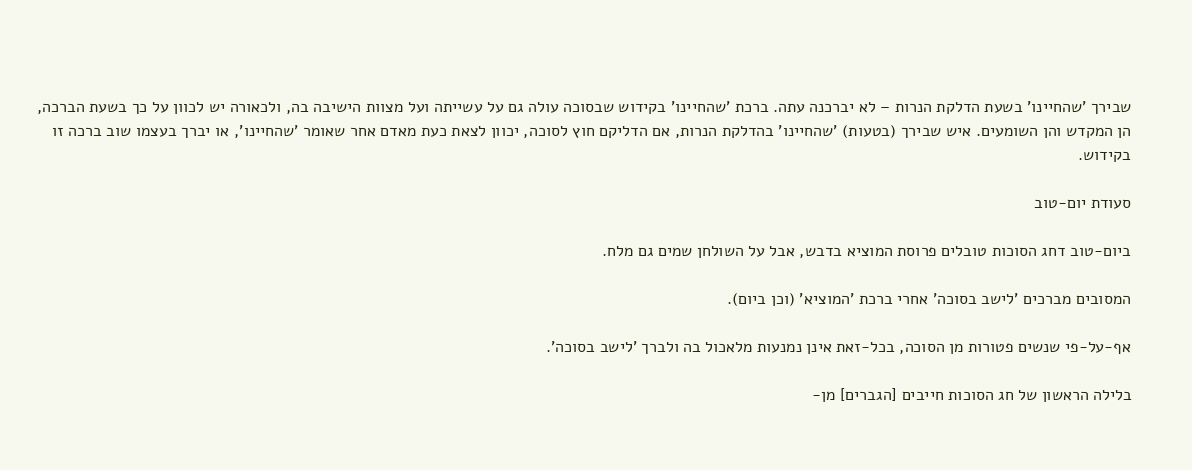שבירך 'שהחיינו' בשעת הדלקת הנרות – לא יברכנה עתה. ברכת 'שהחיינו' בקידוש שבסוכה עולה גם על עשייתה ועל מצוות הישיבה בה, ולכאורה יש לכוון על כך בשעת הברכה, הן המקדש והן השומעים. איש שבירך (בטעות) 'שהחיינו' בהדלקת הנרות, אם הדליקם חוץ לסוכה, יכוון לצאת כעת מאדם אחר שאומר 'שהחיינו', או יברך בעצמו שוב ברכה זו בקידוש.

סעודת יום-טוב

ביום-טוב דחג הסוכות טובלים פרוסת המוציא בדבש, אבל על השולחן שמים גם מלח.

המסובים מברכים 'לישב בסוכה' אחרי ברכת 'המוציא' (וכן ביום).

אף-על-פי שנשים פטורות מן הסוכה, בכל-זאת אינן נמנעות מלאכול בה ולברך 'לישב בסוכה'.

בלילה הראשון של חג הסוכות חייבים [הגברים] מן-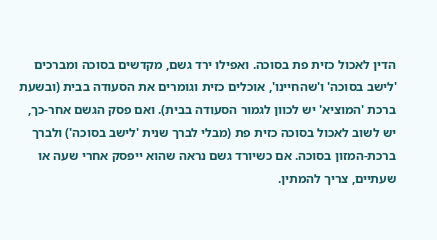הדין לאכול כזית פת בסוכה. ואפילו ירד גשם, מקדשים בסוכה ומברכים 'לישב בסוכה' ו'שהחיינו', אוכלים כזית וגומרים את הסעודה בבית (ובשעת ברכת 'המוציא' יש לכוון לגמור הסעודה בבית). ואם פסק הגשם אחר-כך, יש לשוב לאכול בסוכה כזית פת (מבלי לברך שנית 'לישב בסוכה') ולברך ברכת-המזון בסוכה. אם כשיורד גשם נראה שהוא ייפסק אחרי שעה או שעתיים, צריך להמתין.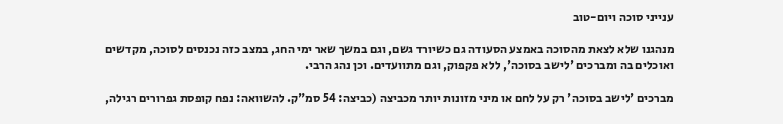ענייני סוכה ויום-טוב

מנהגנו שלא לצאת מהסוכה באמצע הסעודה גם כשיורד גשם, וגם במשך שאר ימי החג, במצב כזה נכנסים לסוכה, מקדשים ואוכלים בה ומברכים 'לישב בסוכה', ללא פקפוק, וגם מתוועדים. וכן נהג הרבי.

מברכים 'לישב בסוכה' רק על לחם או מיני מזונות יותר מכביצה (כביצה: 54 סמ"ק. להשוואה: נפח קופסת גפרורים רגילה,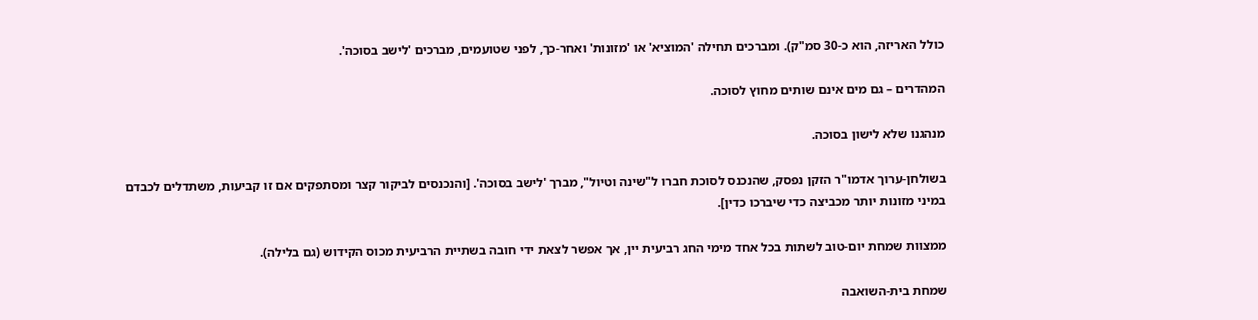כולל האריזה, הוא כ-30 סמ"ק). ומברכים תחילה 'המוציא' או 'מזונות' ואחר-כך, לפני שטועמים, מברכים 'לישב בסוכה'.

המהדרים – גם מים אינם שותים מחוץ לסוכה.

מנהגנו שלא לישון בסוכה.

בשולחן-ערוך אדמו"ר הזקן נפסק, שהנכנס לסוכת חברו ל"שינה וטיול", מברך 'לישב בסוכה'. [והנכנסים לביקור קצר ומסתפקים אם זו קביעות, משתדלים לכבדם במיני מזונות יותר מכביצה כדי שיברכו כדין].

ממצוות שמחת יום-טוב לשתות בכל אחד מימי החג רביעית יין, אך אפשר לצאת ידי חובה בשתיית הרביעית מכוס הקידוש (גם בלילה).

שמחת בית-השואבה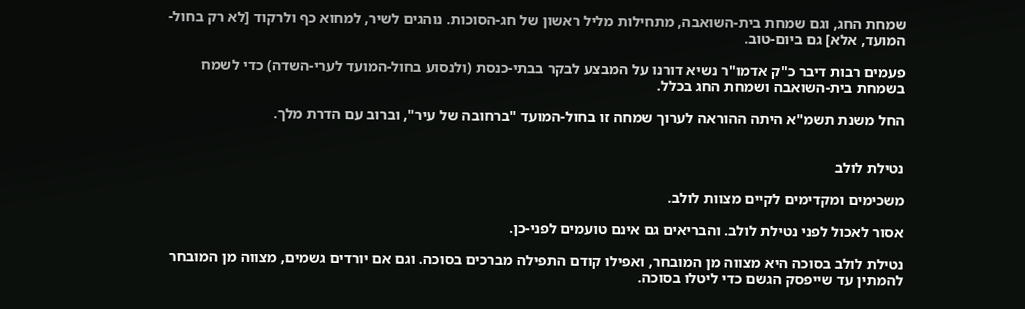שמחת החג, וגם שמחת בית-השואבה, מתחילות מליל ראשון של חג-הסוכות. נוהגים לשיר, למחוא כף ולרקוד [לא רק בחול-המועד, אלא] גם ביום-טוב.

פעמים רבות דיבר כ"ק אדמו"ר נשיא דורנו על המבצע לבקר בבתי-כנסת (ולנסוע בחול-המועד לערי-השדה) כדי לשמח בשמחת בית-השואבה ושמחת החג בכלל.

החל משנת תשמ"א היתה ההוראה לערוך שמחה זו בחול-המועד "ברחובה של עיר", וברוב עם הדרת מלך.


נטילת לולב

משכימים ומקדימים לקיים מצוות לולב.

אסור לאכול לפני נטילת לולב. והבריאים גם אינם טועמים לפני-כן.

נטילת לולב בסוכה היא מצווה מן המובחר, ואפילו קודם התפילה מברכים בסוכה. וגם אם יורדים גשמים, מצווה מן המובחר להמתין עד שייפסק הגשם כדי ליטלו בסוכה.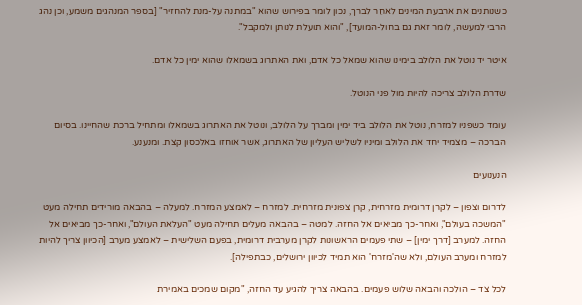כשנותנים את ארבעת המינים לאחֵר לברך, נכון לומר בפירוש שהוא "במתנה על-מנת להחזיר" [בספר המנהגים משמע, וכן נהג הרבי למעשה, לומר זאת גם בחול-המועד], "והוא תועלת לנותן ולמקבל".

איטר יד נוטל את הלולב בימינו שהוא שמאל כל אדם, ואת האתרוג בשמאלו שהוא ימין כל אדם.

שדרת הלולב צריכה להיות מול פני הנוטל.

עומד כשפניו למזרח, נוטל את הלולב ביד ימין ומברך על הלולב, ונוטל את האתרוג בשמאלו ומתחיל ברכת שהחיינו. בסיום הברכה – מצמיד יחד את הלולב ומיניו לשליש העליון של האתרוג, אשר אוחזו באלכסון קצת. ומנענע.

הנענועים

לדרום וצפון – לקרן דרומית מזרחית, קרן צפונית מזרחית. למזרח – לאמצע המזרח. למעלה – בהבאה מורידים תחילה מעט "המשכה בעולם", ואחר-כך מביאים אל החזה. למטה – בהבאה מעלים תחילה מעט "העלאת העולם", ואחר-כך מביאים אל החזה. למערב [דרך ימין] – שתי פעמים הראשונות לקרן מערבית דרומית, בפעם השלישית – לאמצע מערב [הכיוון צריך להיות למזרח ומערב העולם, ולא שה'מזרח' הוא תמיד לכיוון ירושלים, כבתפילה].

לכל צד – הולכה והבאה שלוש פעמים. בהבאה צריך להגיע עד החזה, "מקום שמכים באמירת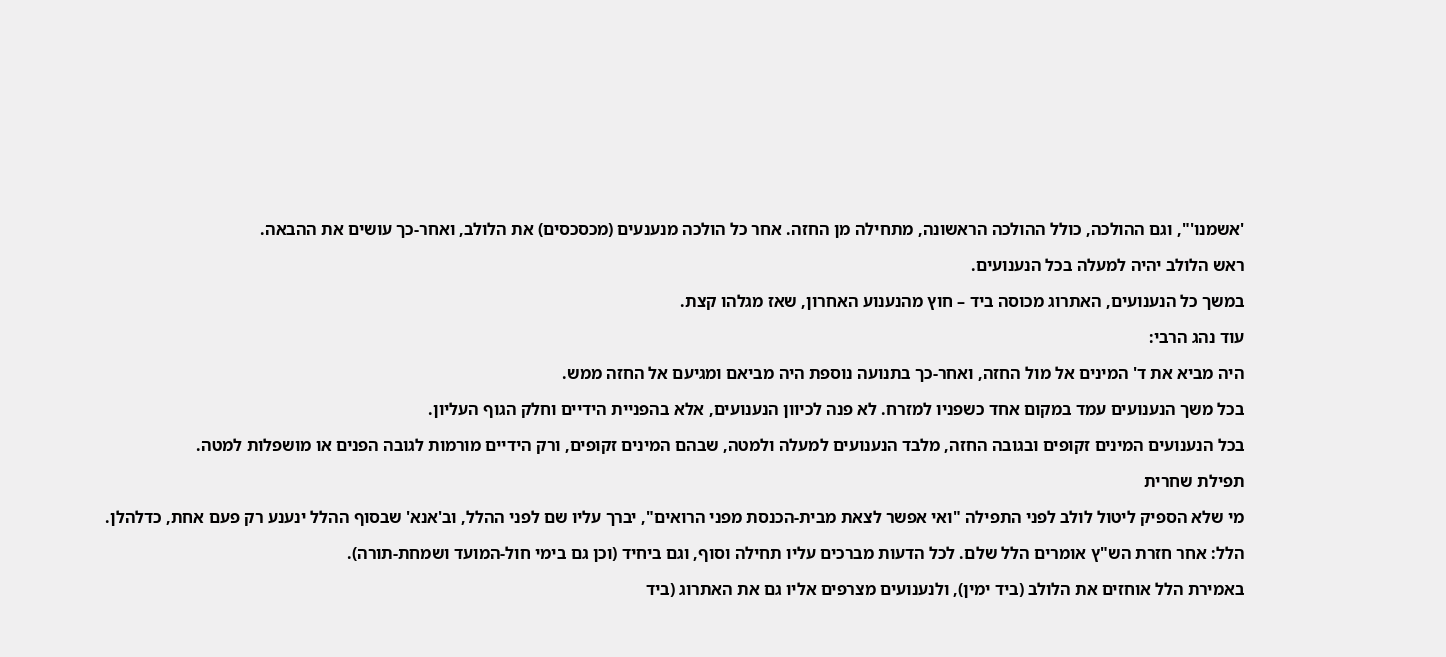'אשמנו'", וגם ההולכה, כולל ההולכה הראשונה, מתחילה מן החזה. אחר כל הולכה מנענעים (מכסכסים) את הלולב, ואחר-כך עושים את ההבאה.

ראש הלולב יהיה למעלה בכל הנענועים.

במשך כל הנענועים, האתרוג מכוסה ביד – חוץ מהנענוע האחרון, שאז מגלהו קצת.

עוד נהג הרבי:

היה מביא את ד' המינים אל מול החזה, ואחר-כך בתנועה נוספת היה מביאם ומגיעם אל החזה ממש.

בכל משך הנענועים עמד במקום אחד כשפניו למזרח. לא פנה לכיוון הנענועים, אלא בהפניית הידיים וחלק הגוף העליון.

בכל הנענועים המינים זקופים ובגובה החזה, מלבד הנענועים למעלה ולמטה, שבהם המינים זקופים, ורק הידיים מורמות לגובה הפנים או מושפלות למטה.

תפילת שחרית

מי שלא הספיק ליטול לולב לפני התפילה "ואי אפשר לצאת מבית-הכנסת מפני הרואים", יברך עליו שם לפני ההלל, וב'אנא' שבסוף ההלל ינענע רק פעם אחת, כדלהלן.

הלל: אחר חזרת הש"ץ אומרים הלל שלם. לכל הדעות מברכים עליו תחילה וסוף, וגם ביחיד (וכן גם בימי חול-המועד ושמחת-תורה).

באמירת הלל אוחזים את הלולב (ביד ימין), ולנענועים מצרפים אליו גם את האתרוג (ביד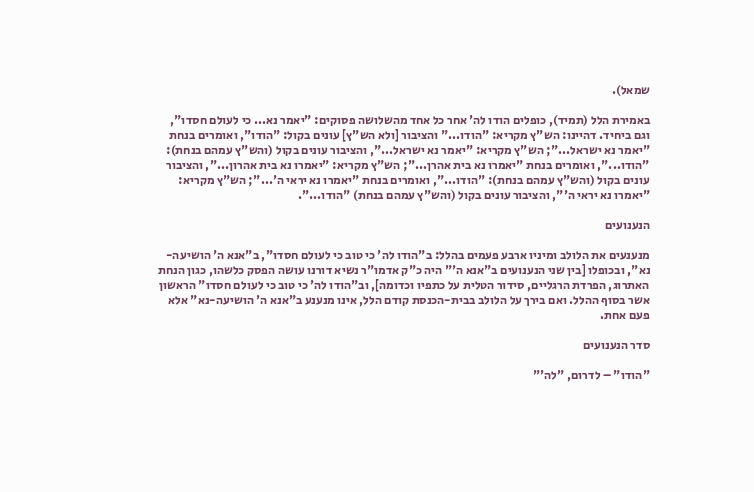שמאל).

באמירת הלל (תמיד), כופלים הודו לה' אחר כל אחד מהשלושה פסוקים: "יאמר נא... כי לעולם חסדו", וגם ביחיד. דהיינו: הש"ץ מקריא: "הודו..." והציבור [ולא הש"ץ] עונים בקול: "הודו", ואומרים בנחת "יאמר נא ישראל..."; הש"ץ מקריא: "יאמר נא ישראל...", והציבור עונים בקול (והש"ץ עמהם בנחת): "הודו...", ואומרים בנחת "יאמרו נא בית אהרן..."; הש"ץ מקריא: "יאמרו נא בית אהרון...", והציבור עונים בקול (והש"ץ עמהם בנחת): "הודו...", ואומרים בנחת "יאמרו נא יראי ה'..."; הש"ץ מקריא: "יאמרו נא יראי ה'", והציבור עונים בקול (והש"ץ עמהם בנחת) "הודו...".

הנענועים

מנענעים את הלולב ומיניו ארבע פעמים בהלל: ב"הודו לה' כי טוב כי לעולם חסדו", ב"אנא ה' הושיעה-נא", ובכופלו [בין שני הנענועים ב"אנא ה'" היה כ"ק אדמו"ר נשיא דורנו עושה הפסק כלשהו, כגון הנחת האתרוג, הפרדת הרגליים, סידור הטלית על כתפיו וכדומה], וב"הודו לה' כי טוב כי לעולם חסדו" הראשון אשר בסוף ההלל. ואם בירך על הלולב בבית-הכנסת קודם הלל, אינו מנענע ב"אנא ה' הושיעה-נא" אלא פעם אחת.

סדר הנענועים

"הודו" – לדרום, "לה'"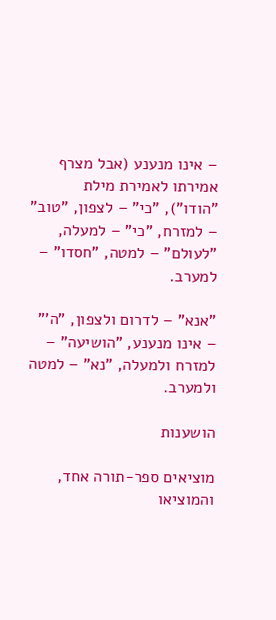– אינו מנענע (אבל מצרף אמירתו לאמירת מילת "הודו"), "כי" – לצפון, "טוב" – למזרח, "כי" – למעלה, "לעולם" – למטה, "חסדו" – למערב.

"אנא" – לדרום ולצפון, "ה'" – אינו מנענע, "הושיעה" – למזרח ולמעלה, "נא" – למטה ולמערב.

הושענות

מוציאים ספר-תורה אחד, והמוציאו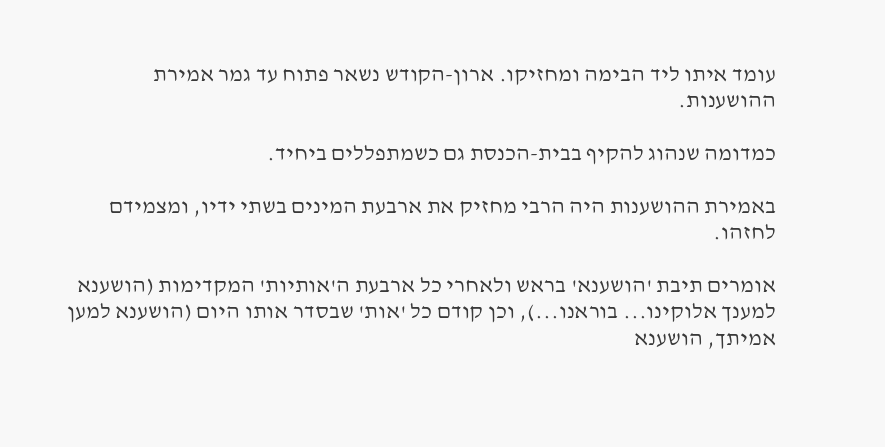עומד איתו ליד הבימה ומחזיקו. ארון-הקודש נשאר פתוח עד גמר אמירת ההושענות.

כמדומה שנהוג להקיף בבית-הכנסת גם כשמתפללים ביחיד.

באמירת ההושענות היה הרבי מחזיק את ארבעת המינים בשתי ידיו, ומצמידם לחזהו.

אומרים תיבת 'הושענא' בראש ולאחרי כל ארבעת ה'אותיות' המקדימות (הושענא למענך אלוקינו... בוראנו...), וכן קודם כל 'אות' שבסדר אותו היום (הושענא למען אמיתך, הושענא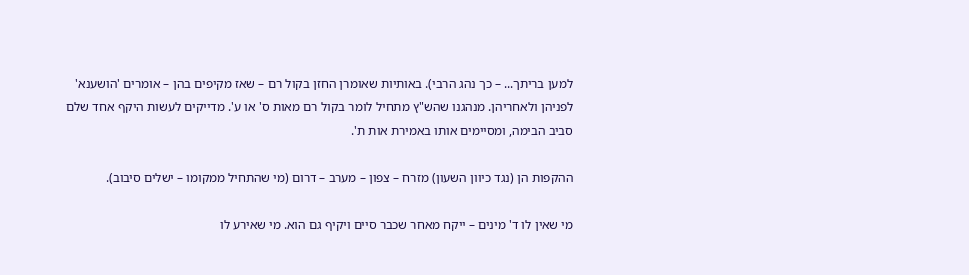למען בריתך... – כך נהג הרבי). באותיות שאומרן החזן בקול רם – שאז מקיפים בהן – אומרים 'הושענא' לפניהן ולאחריהן. מנהגנו שהש"ץ מתחיל לומר בקול רם מאות ס' או ע'. מדייקים לעשות היקף אחד שלם סביב הבימה, ומסיימים אותו באמירת אות ת'.

ההקפות הן (נגד כיוון השעון) מזרח – צפון – מערב – דרום (מי שהתחיל ממקומו – ישלים סיבוב).

מי שאין לו ד' מינים – ייקח מאחר שכבר סיים ויקיף גם הוא. מי שאירע לו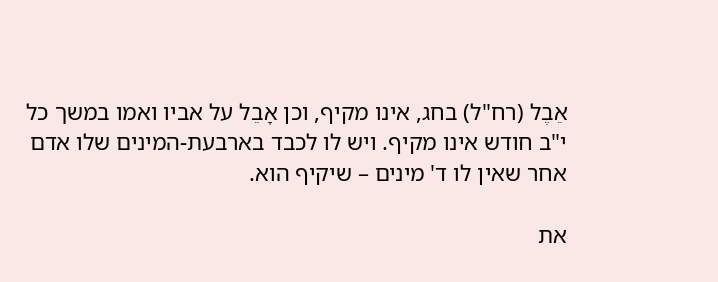אֵבֶל (רח"ל) בחג, אינו מקיף, וכן אָבֵל על אביו ואמו במשך כל י"ב חודש אינו מקיף. ויש לו לכבד בארבעת-המינים שלו אדם אחר שאין לו ד' מינים – שיקיף הוא.

את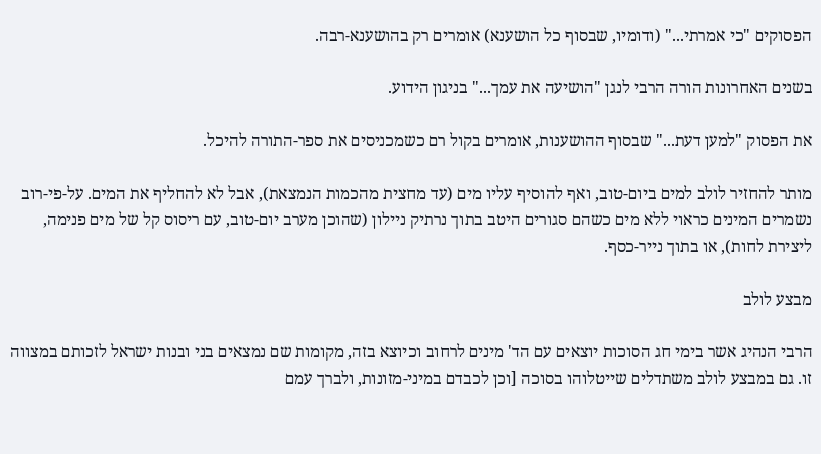הפסוקים "כי אמרתי..." (ודומיו, שבסוף כל הושענא) אומרים רק בהושענא-רבה.

בשנים האחרונות הורה הרבי לנגן "הושיעה את עמך..." בניגון הידוע.

את הפסוק "למען דעת..." שבסוף ההושענות, אומרים בקול רם כשמכניסים את ספר-התורה להיכל.

מותר להחזיר לולב למים ביום-טוב, ואף להוסיף עליו מים (עד מחצית מהכמות הנמצאת), אבל לא להחליף את המים. על-פי-רוב נשמרים המינים כראוי ללא מים כשהם סגורים היטב בתוך נרתיק ניילון (שהוכן מערב יום-טוב, עם ריסוס קל של מים פנימה, ליצירת לחות), או בתוך נייר-כסף.

מבצע לולב

הרבי הנהיג אשר בימי חג הסוכות יוצאים עם הד' מינים לרחוב וכיוצא בזה, מקומות שם נמצאים בני ובנות ישראל לזכותם במצווה זו. גם במבצע לולב משתדלים שייטלוהו בסוכה [וכן לכבדם במיני-מזונות, ולברך עמם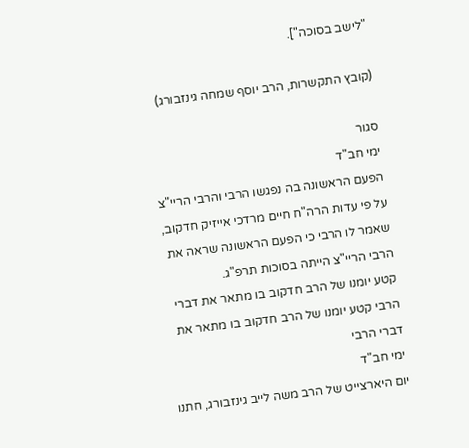"לישב בסוכה"].

(קובץ התקשרות, הרב יוסף שמחה גינזבורג)

סגור
ימי חב"ד
הפעם הראשונה בה נפגשו הרבי והרבי הריי"צ
על פי עדות הרה"ח חיים מרדכי אייזיק חדקוב, שאמר לו הרבי כי הפעם הראשונה שראה את הרבי הריי"צ הייתה בסוכות תרפ"ג.
קטע יומנו של הרב חדקוב בו מתאר את דברי הרבי קטע יומנו של הרב חדקוב בו מתאר את דברי הרבי
ימי חב"ד
יום היארצייט של הרב משה לייב גינזבורג, חתנו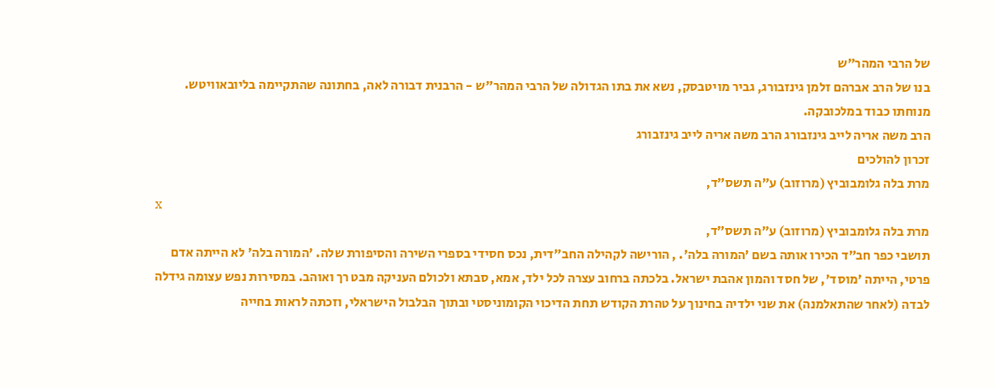של הרבי המהר"ש
בנו של הרב אברהם זלמן גינזבורג, גביר מויטבסק, נשא את בתו הגדולה של הרבי המהר"ש - הרבנית דבורה לאה, בחתונה שהתקיימה בליובאוויטש.
מנוחתו כבוד במלכובקה.
הרב משה אריה לייב גינזבורג הרב משה אריה לייב גינזבורג
זכרון להולכים
מרת בלה גלומבוביץ (מרוזוב) ע״ה תשס"ד,
x
מרת בלה גלומבוביץ (מרוזוב) ע״ה תשס"ד,
תושבי כפר חב"ד הכירו אותה בשם 'המורה בלה'. , הורישה לקהילה החב"דית, נכס חסידי בספרי השירה והסיפורת שלה. 'המורה בלה' לא הייתה אדם פרטי, הייתה 'מוסד', של חסד והמון אהבת ישראל. בלכתה ברחוב עצרה לכל ילד, אמא, סבתא ולכולם העניקה מבט רך ואוהב. במסירות נפש עצומה גידלה לבדה (לאחר שהתאלמנה) את שני ילדיה בחינוך על טהרת הקודש תחת הדיכוי הקומוניסטי ובתוך הבלבול הישראלי, וזכתה לראות בחייה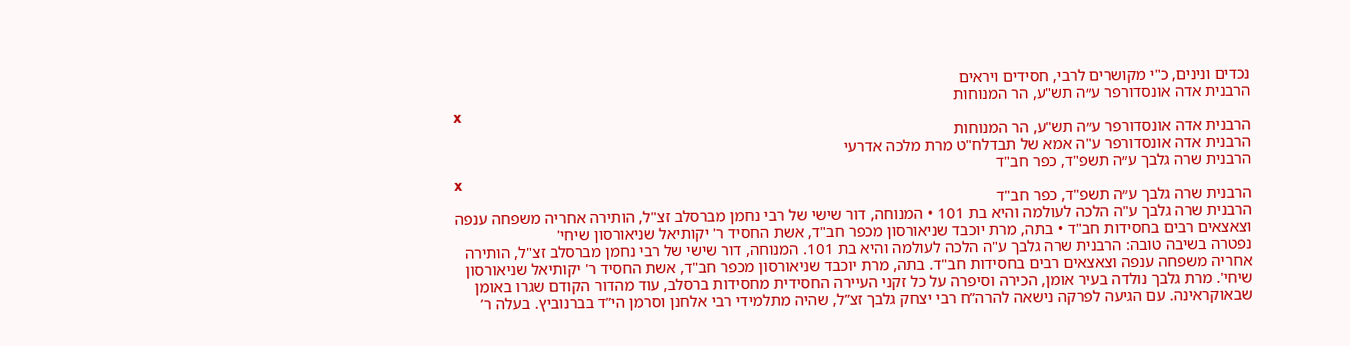נכדים ונינים, כ"י מקושרים לרבי, חסידים ויראים
הרבנית אדה אונסדורפר ע״ה תש"ע, הר המנוחות
x
הרבנית אדה אונסדורפר ע״ה תש"ע, הר המנוחות
הרבנית אדה אונסדורפר ע"ה אמא של תבדלח"ט מרת מלכה אדרעי
הרבנית שרה גלבך ע״ה תשפ"ד, כפר חב"ד
x
הרבנית שרה גלבך ע״ה תשפ"ד, כפר חב"ד
הרבנית שרה גלבך ע"ה הלכה לעולמה והיא בת 101 • המנוחה, דור שישי של רבי נחמן מברסלב זצ"ל, הותירה אחריה משפחה ענפה וצאצאים רבים בחסידות חב"ד • בתה, מרת יוכבד שניאורסון מכפר חב"ד, אשת החסיד ר' יקותיאל שניאורסון שיחי'
נפטרה בשיבה טובה: הרבנית שרה גלבך ע"ה הלכה לעולמה והיא בת 101. המנוחה, דור שישי של רבי נחמן מברסלב זצ"ל, הותירה אחריה משפחה ענפה וצאצאים רבים בחסידות חב"ד. בתה, מרת יוכבד שניאורסון מכפר חב"ד, אשת החסיד ר' יקותיאל שניאורסון שיחי'. מרת גלבך נולדה בעיר אומן, הכירה וסיפרה על כל זקני העיירה החסידית מחסידות ברסלב, עוד מהדור הקודם שגרו באומן שבאוקראינה. עם הגיעה לפרקה נישאה להרה”ח רבי יצחק גלבך זצ”ל, שהיה מתלמידי רבי אלחנן וסרמן הי”ד בברנוביץ. בעלה ר’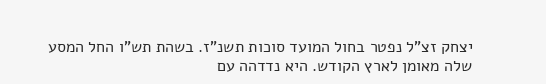יצחק זצ”ל נפטר בחול המועד סוכות תשנ”ז. בשהת תש”ו החל המסע שלה מאומן לארץ הקודש. היא נדדהה עם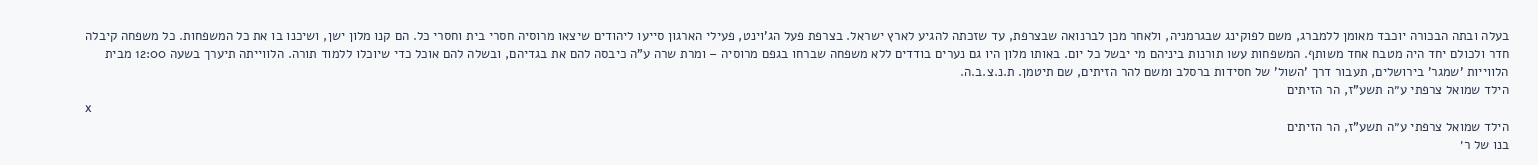בעלה ובתה הבכורה יוכבד מאומן ללמברג, משם לפוקינג שבגרמניה, ולאחר מכן לברנואה שבצרפת, עד שזכתה להגיע לארץ ישראל. בצרפת פעל הג’וינט, פעילי הארגון סייעו ליהודים שיצאו מרוסיה חסרי בית וחסרי כל. הם קנו מלון ישן, ושיכנו בו את כל המשפחות. כל משפחה קיבלה חדר ולכולם יחד היה מטבח אחד משותף. המשפחות עשו תורנות ביניהם מי יבשל כל יום. באותו מלון היו גם נערים בודדים ללא משפחה שברחו בגפם מרוסיה – ומרת שרה ע”ה כיבסה להם את בגדיהם, ובשלה להם אוכל כדי שיוכלו ללמוד תורה. הלווייתה תיערך בשעה 12:00 מבית הלווייות 'שמגר' בירושלים, תעבור דרך 'השול' של חסידות ברסלב ומשם להר הזיתים, שם תיטמן. ת.נ.צ.ב.ה.
הילד שמואל צרפתי ע״ה תשע"ז, הר הזיתים
x
הילד שמואל צרפתי ע״ה תשע"ז, הר הזיתים
בנו של ר׳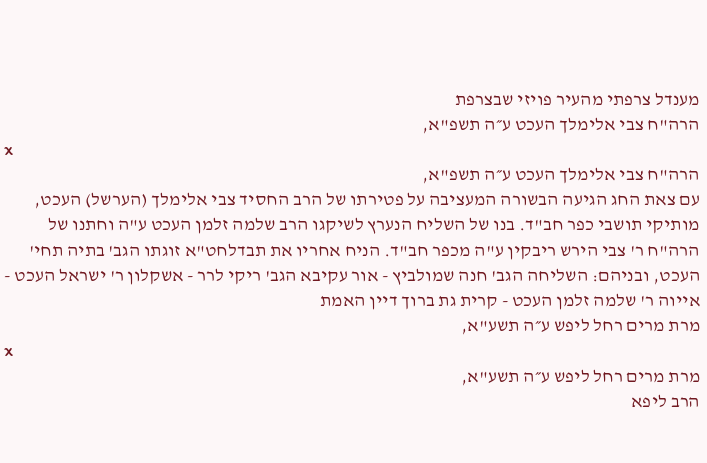מענדל צרפתי מהעיר פויזי שבצרפת
הרה"ח צבי אלימלך העכט ע״ה תשפ"א,
x
הרה"ח צבי אלימלך העכט ע״ה תשפ"א,
עם צאת החג הגיעה הבשורה המעציבה על פטירתו של הרב החסיד צבי אלימלך (הערשל) העכט, מותיקי תושבי כפר חב"ד. בנו של השליח הנערץ לשיקגו הרב שלמה זלמן העכט ע"ה וחתנו של הרה"ח ר' צבי הירש ריבקין ע"ה מכפר חב"ד. הניח אחריו את תבדלחט"א זוגתו הגב' בתיה תחי' העכט, ובניהם: השליחה הגב' חנה שמולביץ - אור עקיבא הגב' ריקי לרר - אשקלון ר' ישראל העכט - אייוה ר' שלמה זלמן העכט - קרית גת ברוך דיין האמת
מרת מרים רחל ליפש ע״ה תשע"א,
x
מרת מרים רחל ליפש ע״ה תשע"א,
הרב ליפא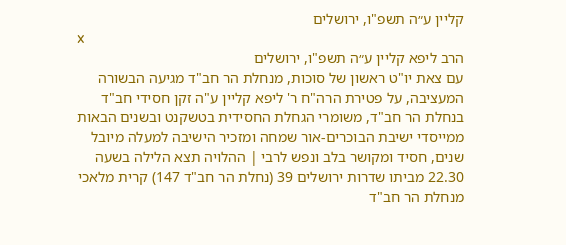קליין ע״ה תשפ"ו, ירושלים
x
הרב ליפא קליין ע״ה תשפ"ו, ירושלים
עם צאת יו"ט ראשון של סוכות, מנחלת הר חב"ד מגיעה הבשורה המעציבה, על פטירת הרה"ח ר' ליפא קליין ע"ה זקן חסידי חב"ד בנחלת הר חב"ד, משומרי הגחלת החסידית בטשקנט ובשנים הבאות ממייסדי ישיבת הבוכרים-אור שמחה ומזכיר הישיבה למעלה מיובל שנים, חסיד ומקושר בלב ונפש לרבי | ההלויה תצא הלילה בשעה 22.30 מביתו שדרות ירושלים 39 (נחלת הר חב"ד 147) קרית מלאכי
מנחלת הר חב"ד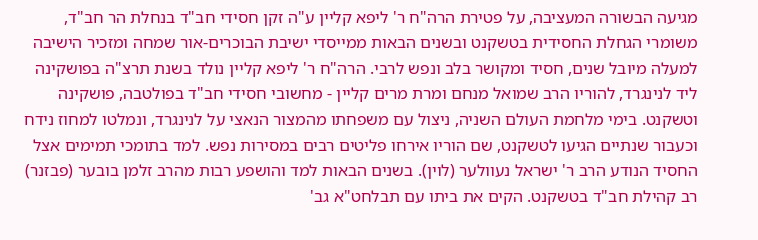מגיעה הבשורה המעציבה, על פטירת הרה"ח ר' ליפא קליין ע"ה זקן חסידי חב"ד בנחלת הר חב"ד, משומרי הגחלת החסידית בטשקנט ובשנים הבאות ממייסדי ישיבת הבוכרים-אור שמחה ומזכיר הישיבה למעלה מיובל שנים, חסיד ומקושר בלב ונפש לרבי. הרה"ח ר' ליפא קליין נולד בשנת תרצ"ה בפושקינה ליד לנינגרד, להוריו הרב שמואל מנחם ומרת מרים קליין - מחשובי חסידי חב"ד בפולטבה, פושקינה וטשקנט. בימי מלחמת העולם השניה, ניצול עם משפחתו מהמצור הנאצי על לנינגרד, ונמלטו למחוז נידח וכעבור שנתיים הגיעו לטשקנט, שם הוריו אירחו פליטים רבים במסירות נפש. למד בתומכי תמימים אצל החסיד הנודע הרב ר' ישראל נעוולער (לוין). בשנים הבאות למד והושפע רבות מהרב זלמן בובער (פבזנר) רב קהילת חב"ד בטשקנט. הקים את ביתו עם תבלחט"א גב'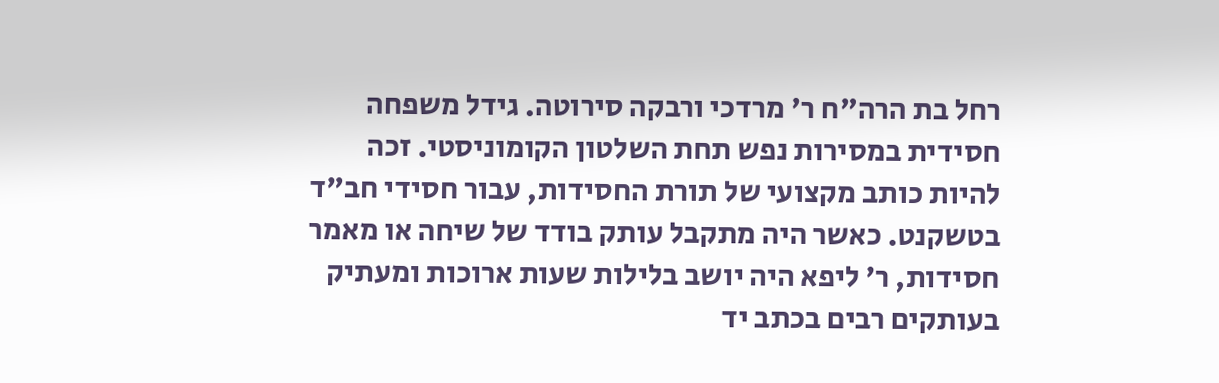רחל בת הרה"ח ר' מרדכי ורבקה סירוטה. גידל משפחה חסידית במסירות נפש תחת השלטון הקומוניסטי. זכה להיות כותב מקצועי של תורת החסידות, עבור חסידי חב"ד בטשקנט. כאשר היה מתקבל עותק בודד של שיחה או מאמר חסידות, ר' ליפא היה יושב בלילות שעות ארוכות ומעתיק בעותקים רבים בכתב יד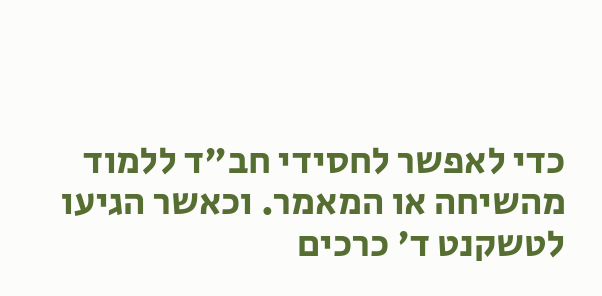כדי לאפשר לחסידי חב"ד ללמוד מהשיחה או המאמר. וכאשר הגיעו לטשקנט ד' כרכים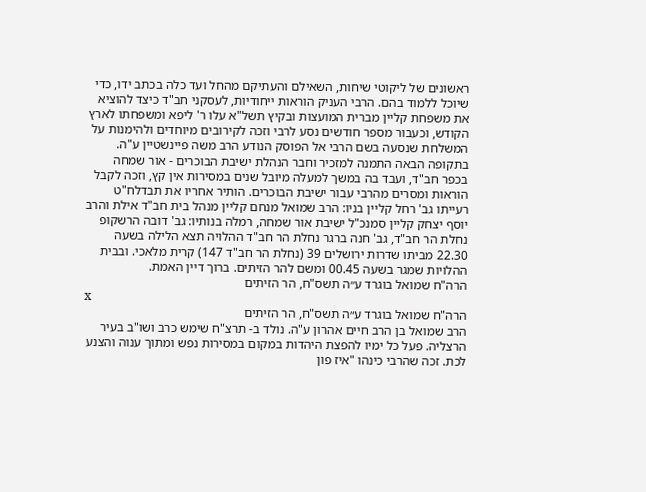ראשונים של ליקוטי שיחות, השאילם והעתיקם מהחל ועד כלה בכתב ידו, כדי שיוכל ללמוד בהם. הרבי העניק הוראות ייחודיות, לעסקני חב"ד כיצד להוציא את משפחת קליין מברית המועצות ובקיץ תשל"א עלו ר' ליפא ומשפחתו לארץ הקודש, וכעבור מספר חודשים נסע לרבי וזכה לקירובים מיוחדים ולהימנות על המשלחת שנסעה בשם הרבי אל הפוסק הנודע הרב משה פיינשטיין ע"ה. בתקופה הבאה התמנה למזכיר וחבר הנהלת ישיבת הבוכרים - אור שמחה בכפר חב"ד, ועבד בה במשך למעלה מיובל שנים במסירות אין קץ, וזכה לקבל הוראות ומסרים מהרבי עבור ישיבת הבוכרים. הותיר אחריו את תבדלח"ט רעייתו גב' רחל קליין בניו: הרב שמואל מנחם קליין מנהל בית חב"ד אילת והרב יוסף יצחק קליין סמנכ"ל ישיבת אור שמחה, רמלה בנותיו: גב' דובה הרשקופ נחלת הר חב"ד, גב' חנה ברגר נחלת הר חב"ד ההלויה תצא הלילה בשעה 22.30 מביתו שדרות ירושלים 39 (נחלת הר חב"ד 147) קרית מלאכי. ובבית ההלויות שמגר בשעה 00.45 ומשם להר הזיתים. ברוך דיין האמת.
הרה"ח שמואל בוגרד ע״ה תשס"ח, הר הזיתים
x
הרה"ח שמואל בוגרד ע״ה תשס"ח, הר הזיתים
הרב שמואל בן הרב חיים אהרון ע"ה. נולד ב- תרצ"ח שימש כרב ושו"ב בעיר הרצליה. פעל כל ימיו להפצת היהדות במקום במסירות נפש ומתוך ענוה והצנע לכת. זכה שהרבי כינהו "איז פון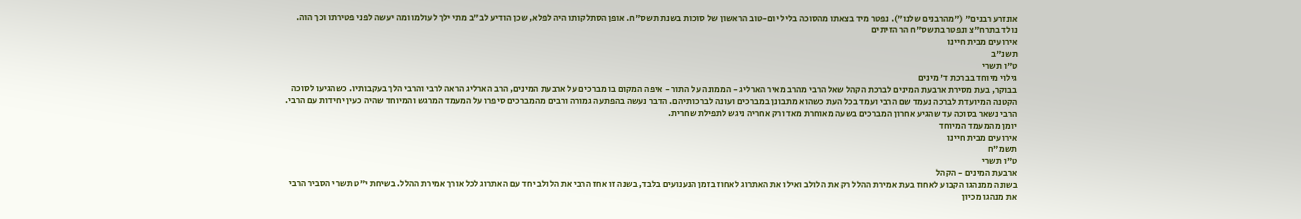אונזרע רבנים" ("מהרבנים שלנו"). נפטר מיד בצאתו מהסוכה בליל יום-טוב הראשון של סוכות בשנת תשס"ח. אופן הסתלקותו היה לפלא, שכן הודיע לב"ב מתי ילך לעולמו ומה יעשה לפני פטירתו וכך הוה.
נולד בתרח"צ ונפטר בתשס"ח הר הזיתים
אירועים מבית חיינו
תשנ"ב
ט"ו תשרי
גילוי מיוחד בברכת ד' מינים
בבוקר, בעת מסירת ארבעת המינים לברכת הקהל שאל הרבי מהרב מאיר הארליג - הממונה על התור - איפה המקום בו מברכים על ארבעת המינים, הרב הארליג הראה לרבי והרבי הלך בעקבותיו. כשהגיעו לסוכה הקטנה המיועדת לברכה נעמד שם הרבי ועמד בכל העת כשהוא מתבונן במברכים ועונה לברכותיהם. הדבר נעשה בהפתעה גמורה ורבים מהמברכים סיפרו על המעמד המרגש והמיוחד שהיה כעין יחידות עם הרבי. הרבי נשאר בסוכה עד שהגיע אחרון המברכים בשעה מאוחרת מאד ורק אחריה ניגש לתפילת שחרית.
יומן מהמעמד המיוחד
אירועים מבית חיינו
תשמ"ח
ט"ו תשרי
ארבעת המינים - הקהל
בשונה ממנהגו הקבוע לאחוז בעת אמירת ההלל רק את הלולב ואילו את האתרוג לאחוז בזמן הנענועים בלבד, בשנה זו אחז הרבי את הלולב יחד עם האתרוג לכל אורך אמירת ההלל. בשיחת י"ט תשרי הסביר הרבי את מנהגו מכיון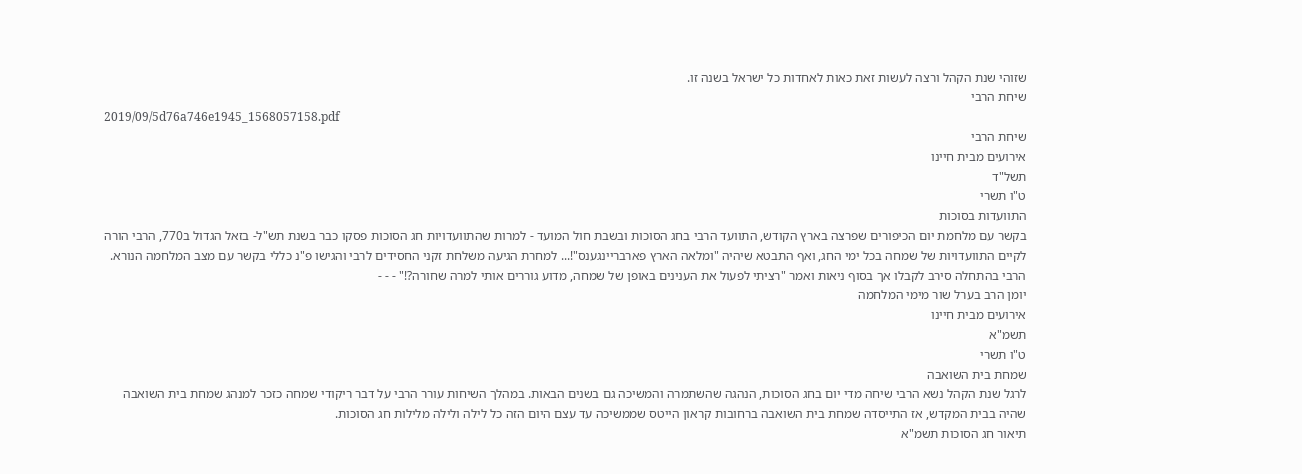שזוהי שנת הקהל ורצה לעשות זאת כאות לאחדות כל ישראל בשנה זו.
שיחת הרבי
2019/09/5d76a746e1945_1568057158.pdf
שיחת הרבי
אירועים מבית חיינו
תשל"ד
ט"ו תשרי
התוועדות בסוכות
בקשר עם מלחמת יום הכיפורים שפרצה בארץ הקודש, התוועד הרבי בחג הסוכות ובשבת חול המועד - למרות שהתוועדויות חג הסוכות פסקו כבר בשנת תש"ל- בזאל הגדול ב770, הרבי הורה לקיים התוועדויות של שמחה בכל ימי החג, ואף התבטא שיהיה "ומלאה הארץ פארבריינגענס"!... למחרת הגיעה משלחת זקני החסידים לרבי והגישו פ"נ כללי בקשר עם מצב המלחמה הנורא. הרבי בהתחלה סירב לקבלו אך בסוף ניאות ואמר "רציתי לפעול את הענינים באופן של שמחה, מדוע גוררים אותי למרה שחורה?!" - - -
יומן הרב בערל שור מימי המלחמה
אירועים מבית חיינו
תשמ"א
ט"ו תשרי
שמחת בית השואבה
לרגל שנת הקהל נשא הרבי שיחה מדי יום בחג הסוכות, הנהגה שהשתמרה והמשיכה גם בשנים הבאות. במהלך השיחות עורר הרבי על דבר ריקודי שמחה כזכר למנהג שמחת בית השואבה שהיה בבית המקדש, אז התייסדה שמחת בית השואבה ברחובות קראון הייטס שממשיכה עד עצם היום הזה כל לילה ולילה מלילות חג הסוכות.
תיאור חג הסוכות תשמ"א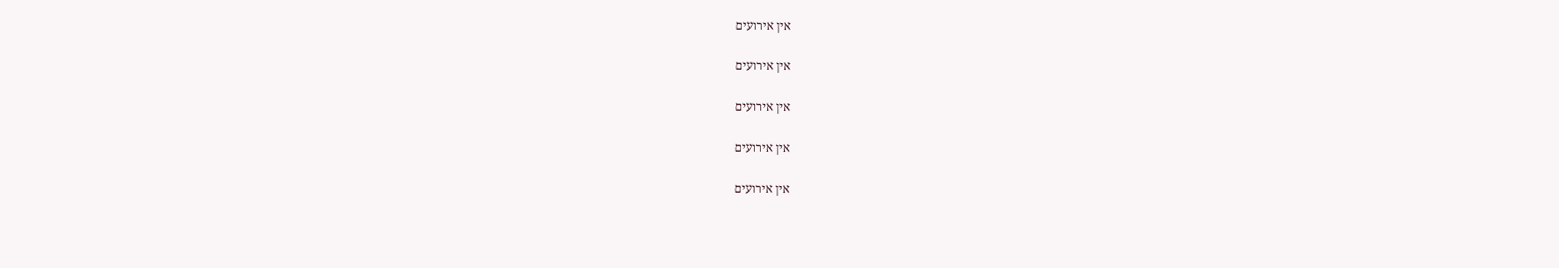אין אירועים

אין אירועים

אין אירועים

אין אירועים

אין אירועים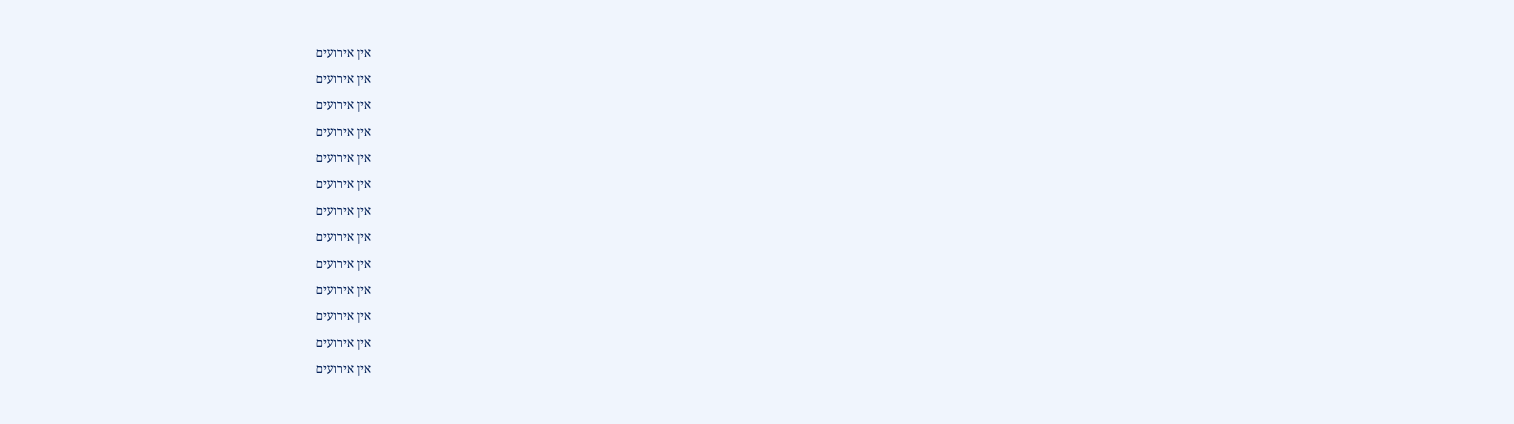אין אירועים

אין אירועים

אין אירועים

אין אירועים

אין אירועים

אין אירועים

אין אירועים

אין אירועים

אין אירועים

אין אירועים

אין אירועים

אין אירועים

אין אירועים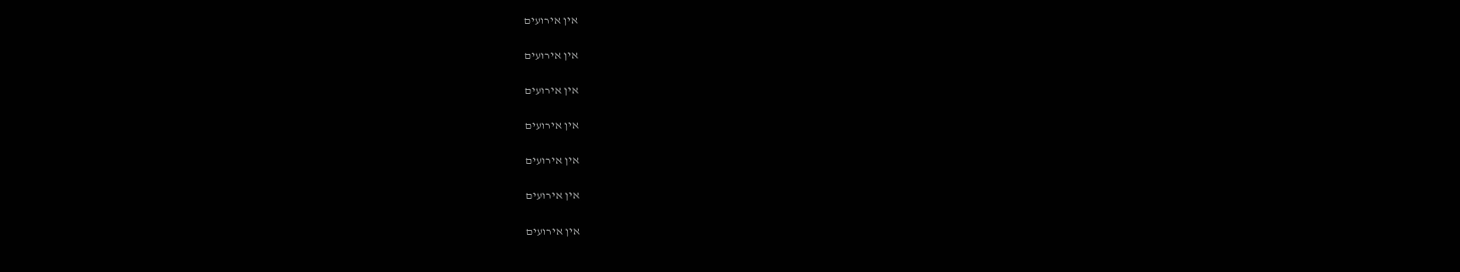אין אירועים

אין אירועים

אין אירועים

אין אירועים

אין אירועים

אין אירועים

אין אירועים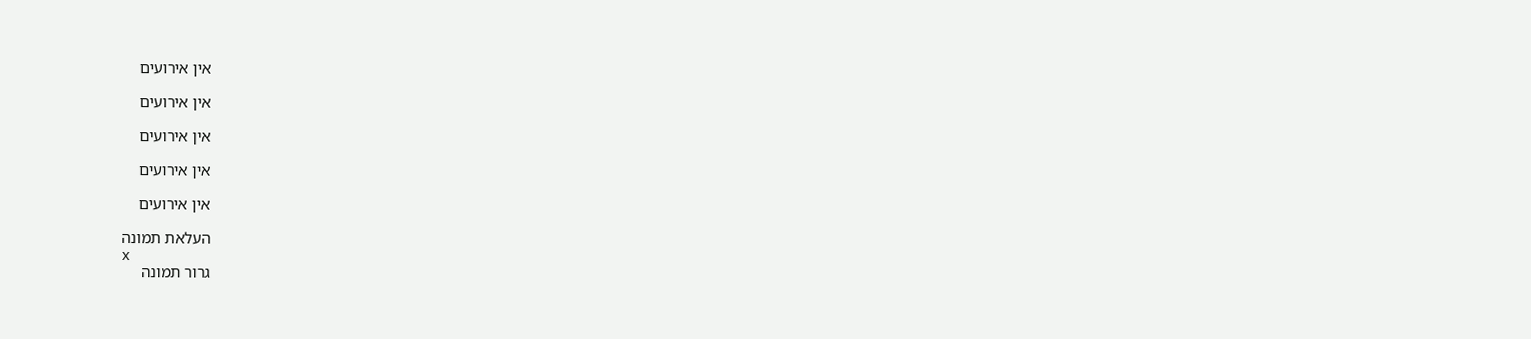אין אירועים

אין אירועים

אין אירועים

אין אירועים

אין אירועים

העלאת תמונה
x
גרור תמונה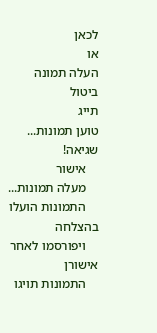לכאן
או
העלה תמונה
ביטול
תייג
טוען תמונות...
שגיאה!
    אישור
    מעלה תמונות...
    התמונות הועלו בהצלחה
    ויפורסמו לאחר אישורן
    התמונות תויגו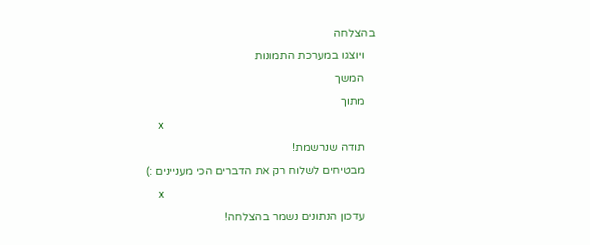בהצלחה
    ויוצגו במערכת התמונות
    המשך
    מתוך
    x
    תודה שנרשמת!
    מבטיחים לשלוח רק את הדברים הכי מעניינים :)
    x
    עדכון הנתונים נשמר בהצלחה!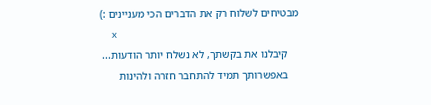מבטיחים לשלוח רק את הדברים הכי מעניינים :)
    x
    קיבלנו את בקשתך, לא נשלח יותר הודעות...
    באפשרותך תמיד להתחבר חזרה ולהינות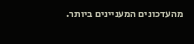מהעדכונים המעניינים ביותר.